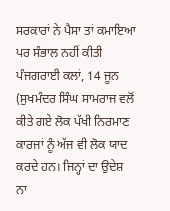ਸਰਕਾਰਾਂ ਨੇ ਪੈਸਾ ਤਾਂ ਕਮਾਇਆ ਪਰ ਸੰਭਾਲ ਨਹੀਂ ਕੀਤੀ
ਪੰਜਗਰਾਈ ਕਲਾਂ, 14 ਜੂਨ (ਸੁਖਮੰਦਰ ਸਿੰਘ ਸਾਮਰਾਜ ਵਲੋਂ ਕੀਤੇ ਗਏ ਲੋਕ ਪੱਖੀ ਨਿਰਮਾਣ ਕਾਰਜਾਂ ਨੂੰ ਅੱਜ ਵੀ ਲੋਕ ਯਾਦ ਕਰਦੇ ਹਨ। ਜਿਨ੍ਹਾਂ ਦਾ ਉਦੇਸ਼ ਨਾ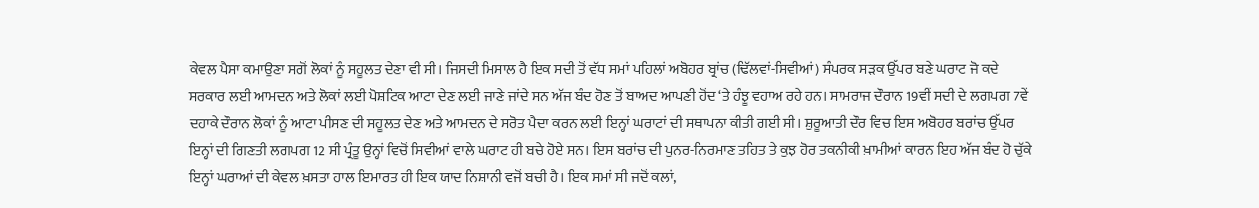ਕੇਵਲ ਪੈਸਾ ਕਮਾਉਣਾ ਸਗੋਂ ਲੋਕਾਂ ਨੂੰ ਸਹੂਲਤ ਦੇਣਾ ਵੀ ਸੀ। ਜਿਸਦੀ ਮਿਸਾਲ ਹੈ ਇਕ ਸਦੀ ਤੋਂ ਵੱਧ ਸਮਾਂ ਪਹਿਲਾਂ ਅਬੋਹਰ ਬ੍ਰਾਂਚ (ਢਿੱਲਵਾਂ-ਸਿਵੀਆਂ) ਸੰਪਰਕ ਸੜਕ ਉੱਪਰ ਬਣੇ ਘਰਾਟ ਜੋ ਕਦੇ ਸਰਕਾਰ ਲਈ ਆਮਦਨ ਅਤੇ ਲੋਕਾਂ ਲਈ ਪੋਸ਼ਟਿਕ ਆਟਾ ਦੇਣ ਲਈ ਜਾਣੇ ਜਾਂਦੇ ਸਨ ਅੱਜ ਬੰਦ ਹੋਣ ਤੋਂ ਬਾਅਦ ਆਪਣੀ ਹੋਂਦ ‘ਤੇ ਹੰਝੂ ਵਹਾਅ ਰਹੇ ਹਨ। ਸਾਮਰਾਜ ਦੌਰਾਨ 19ਵੀਂ ਸਦੀ ਦੇ ਲਗਪਗ 7ਵੇਂ ਦਹਾਕੇ ਦੌਰਾਨ ਲੋਕਾਂ ਨੂੰ ਆਟਾ ਪੀਸਣ ਦੀ ਸਹੂਲਤ ਦੇਣ ਅਤੇ ਆਮਦਨ ਦੇ ਸਰੋਤ ਪੈਦਾ ਕਰਨ ਲਈ ਇਨ੍ਹਾਂ ਘਰਾਟਾਂ ਦੀ ਸਥਾਪਨਾ ਕੀਤੀ ਗਈ ਸੀ। ਸ਼ੁਰੂਆਤੀ ਦੌਰ ਵਿਚ ਇਸ ਅਬੋਹਰ ਬਰਾਂਚ ਉੱਪਰ ਇਨ੍ਹਾਂ ਦੀ ਗਿਣਤੀ ਲਗਪਗ 12 ਸੀ ਪ੍ਰੰਤੂ ਉਨ੍ਹਾਂ ਵਿਚੋਂ ਸਿਵੀਆਂ ਵਾਲੇ ਘਰਾਟ ਹੀ ਬਚੇ ਹੋਏ ਸਨ। ਇਸ ਬਰਾਂਚ ਦੀ ਪੁਨਰ-ਨਿਰਮਾਣ ਤਹਿਤ ਤੇ ਕੁਝ ਹੋਰ ਤਕਨੀਕੀ ਖ਼ਾਮੀਆਂ ਕਾਰਨ ਇਹ ਅੱਜ ਬੰਦ ਹੋ ਚੁੱਕੇ ਇਨ੍ਹਾਂ ਘਰਾਆਂ ਦੀ ਕੇਵਲ ਖ਼ਸਤਾ ਹਾਲ ਇਮਾਰਤ ਹੀ ਇਕ ਯਾਦ ਨਿਸ਼ਾਨੀ ਵਜੋਂ ਬਚੀ ਹੈ। ਇਕ ਸਮਾਂ ਸੀ ਜਦੋਂ ਕਲਾਂ,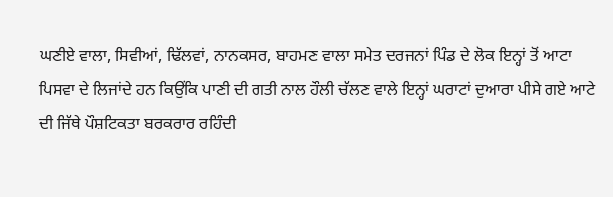ਘਣੀਏ ਵਾਲਾ, ਸਿਵੀਆਂ, ਢਿੱਲਵਾਂ, ਨਾਨਕਸਰ, ਬਾਹਮਣ ਵਾਲਾ ਸਮੇਤ ਦਰਜਨਾਂ ਪਿੰਡ ਦੇ ਲੋਕ ਇਨ੍ਹਾਂ ਤੋਂ ਆਟਾ ਪਿਸਵਾ ਦੇ ਲਿਜਾਂਦੇ ਹਨ ਕਿਉਂਕਿ ਪਾਣੀ ਦੀ ਗਤੀ ਨਾਲ ਹੌਲੀ ਚੱਲਣ ਵਾਲੇ ਇਨ੍ਹਾਂ ਘਰਾਟਾਂ ਦੁਆਰਾ ਪੀਸੇ ਗਏ ਆਟੇ ਦੀ ਜਿੱਥੇ ਪੌਸ਼ਟਿਕਤਾ ਬਰਕਰਾਰ ਰਹਿੰਦੀ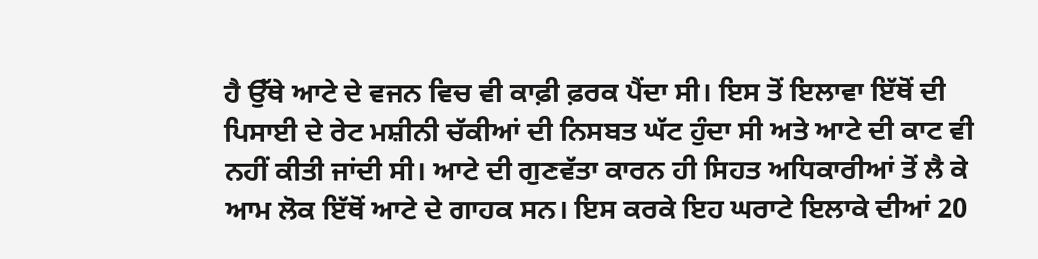ਹੈ ਉੱਥੇ ਆਟੇ ਦੇ ਵਜਨ ਵਿਚ ਵੀ ਕਾਫ਼ੀ ਫ਼ਰਕ ਪੈਂਦਾ ਸੀ। ਇਸ ਤੋਂ ਇਲਾਵਾ ਇੱਥੋਂ ਦੀ ਪਿਸਾਈ ਦੇ ਰੇਟ ਮਸ਼ੀਨੀ ਚੱਕੀਆਂ ਦੀ ਨਿਸਬਤ ਘੱਟ ਹੁੰਦਾ ਸੀ ਅਤੇ ਆਟੇ ਦੀ ਕਾਟ ਵੀ ਨਹੀਂ ਕੀਤੀ ਜਾਂਦੀ ਸੀ। ਆਟੇ ਦੀ ਗੁਣਵੱਤਾ ਕਾਰਨ ਹੀ ਸਿਹਤ ਅਧਿਕਾਰੀਆਂ ਤੋਂ ਲੈ ਕੇ ਆਮ ਲੋਕ ਇੱਥੋਂ ਆਟੇ ਦੇ ਗਾਹਕ ਸਨ। ਇਸ ਕਰਕੇ ਇਹ ਘਰਾਟੇ ਇਲਾਕੇ ਦੀਆਂ 20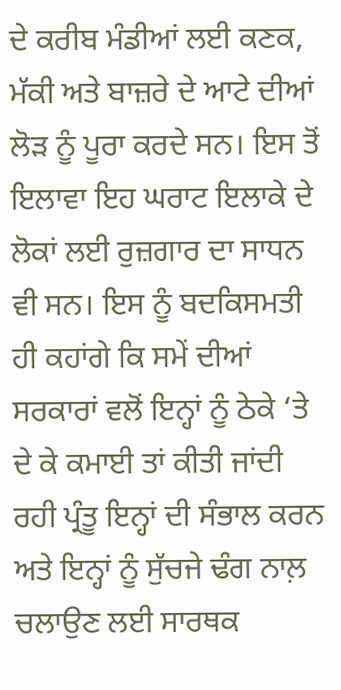ਦੇ ਕਰੀਬ ਮੰਡੀਆਂ ਲਈ ਕਣਕ, ਮੱਕੀ ਅਤੇ ਬਾਜ਼ਰੇ ਦੇ ਆਟੇ ਦੀਆਂ ਲੋੜ ਨੂੰ ਪੂਰਾ ਕਰਦੇ ਸਨ। ਇਸ ਤੋਂ ਇਲਾਵਾ ਇਹ ਘਰਾਟ ਇਲਾਕੇ ਦੇ ਲੋਕਾਂ ਲਈ ਰੁਜ਼ਗਾਰ ਦਾ ਸਾਧਨ ਵੀ ਸਨ। ਇਸ ਨੂੰ ਬਦਕਿਸਮਤੀ ਹੀ ਕਹਾਂਗੇ ਕਿ ਸਮੇਂ ਦੀਆਂ ਸਰਕਾਰਾਂ ਵਲੋਂ ਇਨ੍ਹਾਂ ਨੂੰ ਠੇਕੇ ‘ਤੇ ਦੇ ਕੇ ਕਮਾਈ ਤਾਂ ਕੀਤੀ ਜਾਂਦੀ ਰਹੀ ਪ੍ਰੰਤੂ ਇਨ੍ਹਾਂ ਦੀ ਸੰਭਾਲ ਕਰਨ ਅਤੇ ਇਨ੍ਹਾਂ ਨੂੰ ਸੁੱਚਜੇ ਢੰਗ ਨਾਲ਼ ਚਲਾਉਣ ਲਈ ਸਾਰਥਕ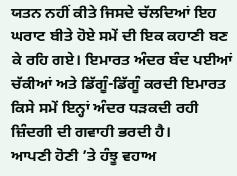ਯਤਨ ਨਹੀਂ ਕੀਤੇ ਜਿਸਦੇ ਚੱਲਦਿਆਂ ਇਹ ਘਰਾਟ ਬੀਤੇ ਹੋਏ ਸਮੇਂ ਦੀ ਇਕ ਕਹਾਣੀ ਬਣ ਕੇ ਰਹਿ ਗਏ। ਇਮਾਰਤ ਅੰਦਰ ਬੰਦ ਪਈਆਂ ਚੱਕੀਆਂ ਅਤੇ ਡਿੱਗੂੰ-ਡਿੱਗੂੰ ਕਰਦੀ ਇਮਾਰਤ ਕਿਸੇ ਸਮੇਂ ਇਨ੍ਹਾਂ ਅੰਦਰ ਧੜਕਦੀ ਰਹੀ ਜ਼ਿੰਦਗੀ ਦੀ ਗਵਾਹੀ ਭਰਦੀ ਹੈ।
ਆਪਣੀ ਹੋਣੀ ’ਤੇ ਹੰਝੂ ਵਹਾਅ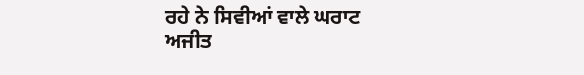ਰਹੇ ਨੇ ਸਿਵੀਆਂ ਵਾਲੇ ਘਰਾਟ
ਅਜੀਤ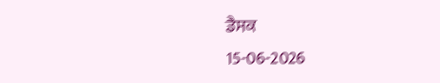ਡੈਸਕ
15-06-2026